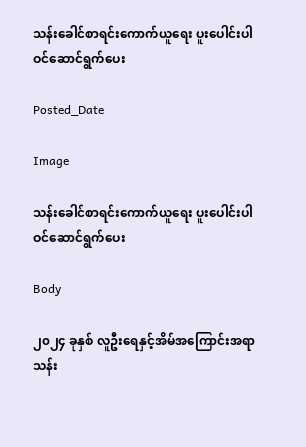သန်းခေါင်စာရင်းကောက်ယူရေး ပူးပေါင်းပါဝင်ဆောင်ရွက်ပေး

Posted_Date

Image

သန်းခေါင်စာရင်းကောက်ယူရေး ပူးပေါင်းပါဝင်ဆောင်ရွက်ပေး

Body

၂၀၂၄ ခုနှစ် လူဦးရေနှင့်အိမ်အကြောင်းအရာ သန်း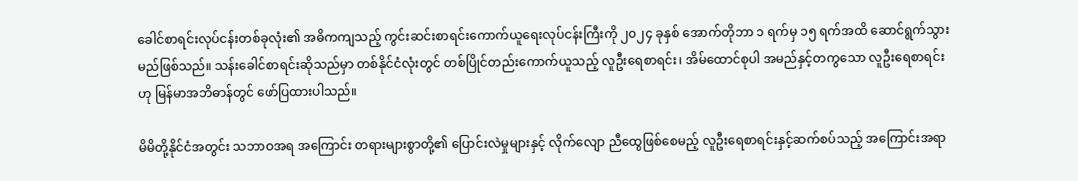ခေါင်စာရင်းလုပ်ငန်းတစ်ခုလုံး၏ အဓိကကျသည့် ကွင်းဆင်းစာရင်းကောက်ယူရေးလုပ်ငန်းကြီးကို ၂၀၂၄ ခုနှစ် အောက်တိုဘာ ၁ ရက်မှ ၁၅ ရက်အထိ ဆောင်ရွက်သွားမည်ဖြစ်သည်။ သန်းခေါင်စာရင်းဆိုသည်မှာ တစ်နိုင်ငံလုံးတွင် တစ်ပြိုင်တည်းကောက်ယူသည့် လူဦးရေစာရင်း၊ အိမ်ထောင်စုပါ အမည်နှင့်တကွသော လူဦးရေစာရင်းဟု မြန်မာအဘိဓာန်တွင် ဖော်ပြထားပါသည်။

မိမိတို့နိုင်ငံအတွင်း သဘာဝအရ အကြောင်း တရားများစွာတို့၏ ပြောင်းလဲမှုများနှင့် လိုက်လျော ညီထွေဖြစ်စေမည့် လူဦးရေစာရင်းနှင့်ဆက်စပ်သည့် အကြောင်းအရာ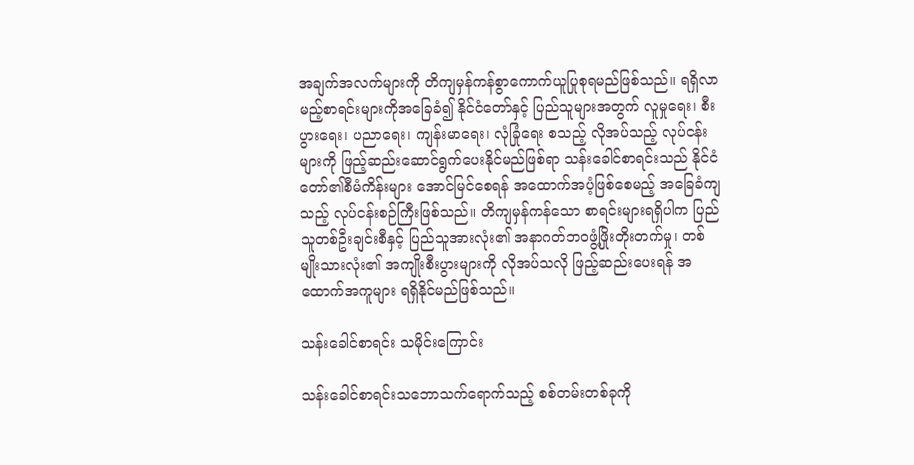အချက်အလက်များကို တိကျမှန်ကန်စွာကောက်ယူပြုစုရမည်ဖြစ်သည်။ ရရှိလာမည့်စာရင်းများကိုအခြေခံ၍ နိုင်ငံတော်နှင့် ပြည်သူများအတွက် လူမှုရေး၊ စီးပွားရေး၊ ပညာရေး၊ ကျန်းမာရေး၊ လုံခြုံရေး စသည့် လိုအပ်သည့် လုပ်ငန်းများကို ဖြည့်ဆည်းဆောင်ရွက်ပေးနိုင်မည်ဖြစ်ရာ သန်းခေါင်စာရင်းသည် နိုင်ငံတော်၏စီမံကိန်းများ အောင်မြင်စေရန် အထောက်အပံ့ဖြစ်စေမည့် အခြေခံကျသည့် လုပ်ငန်းစဉ်ကြီးဖြစ်သည်။ တိကျမှန်ကန်သော စာရင်းများရရှိပါက ပြည်သူတစ်ဦးချင်းစီနှင့် ပြည်သူအားလုံး၏ အနာဂတ်ဘဝဖွံ့ဖြိုးတိုးတက်မှု၊ တစ်မျိုးသားလုံး၏ အကျိုးစီးပွားများကို လိုအပ်သလို ဖြည့်ဆည်းပေးရန် အထောက်အကူများ ရရှိနိုင်မည်ဖြစ်သည်။

သန်းခေါင်စာရင်း သမိုင်းကြောင်း

သန်းခေါင်စာရင်းသဘောသက်ရောက်သည့် စစ်တမ်းတစ်ခုကို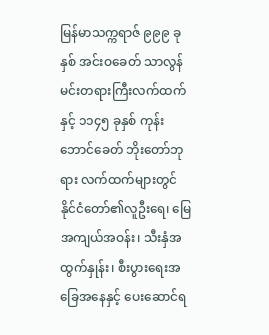မြန်မာသက္ကရာဇ် ၉၉၉ ခုနှစ် အင်းဝခေတ် သာလွန်မင်းတရားကြီးလက်ထက်နှင့် ၁၁၄၅ ခုနှစ် ကုန်းဘောင်ခေတ် ဘိုးတော်ဘုရား လက်ထက်များတွင် နိုင်ငံတော်၏လူဦးရေ၊ မြေအကျယ်အဝန်း၊ သီးနှံအထွက်နှုန်း၊ စီးပွားရေးအခြေအနေနှင့် ပေးဆောင်ရ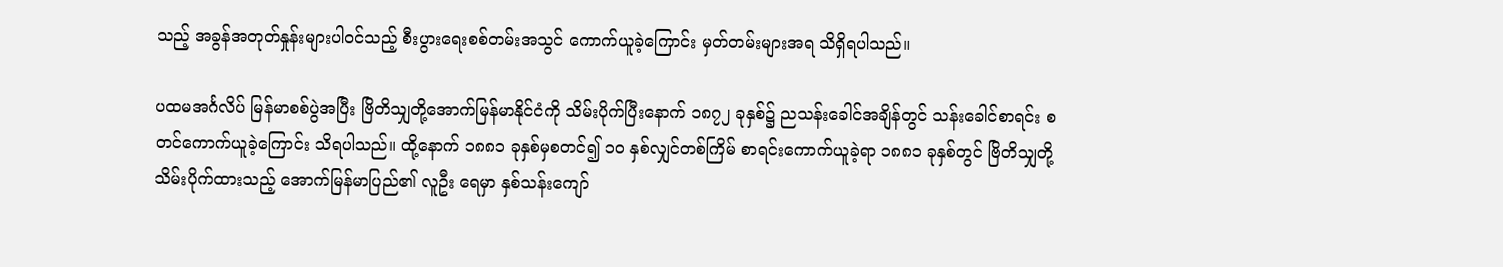သည့် အခွန်အတုတ်နှုန်းများပါဝင်သည့် စီးပွားရေးစစ်တမ်းအသွင် ကောက်ယူခဲ့ကြောင်း မှတ်တမ်းများအရ သိရှိရပါသည်။

ပထမအင်္ဂလိပ် မြန်မာစစ်ပွဲအပြီး ဗြိတိသျှတို့အောက်မြန်မာနိုင်ငံကို သိမ်းပိုက်ပြီးနောက် ၁၈၇၂ ခုနှစ်၌ ညသန်းခေါင်အချိန်တွင် သန်းခေါင်စာရင်း စတင်ကောက်ယူခဲ့ကြောင်း သိရပါသည်။ ထို့နောက် ၁၈၈၁ ခုနှစ်မှစတင်၍ ၁၀ နှစ်လျှင်တစ်ကြိမ် စာရင်းကောက်ယူခဲ့ရာ ၁၈၈၁ ခုနှစ်တွင် ဗြိတိသျှတို့ သိမ်းပိုက်ထားသည့် အောက်မြန်မာပြည်၏ လူဦး ရေမှာ နှစ်သန်းကျော်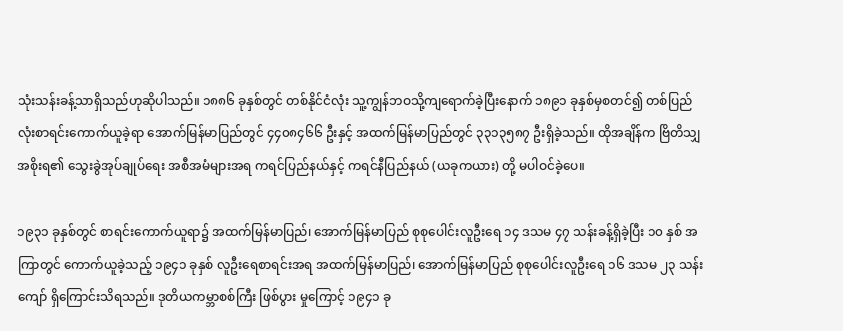သုံးသန်းခန့်သာရှိသည်ဟုဆိုပါသည်။ ၁၈၈၆ ခုနှစ်တွင် တစ်နိုင်ငံလုံး သူ့ကျွန်ဘဝသို့ကျရောက်ခဲ့ပြီးနောက် ၁၈၉၁ ခုနှစ်မှစတင်၍ တစ်ပြည်လုံးစာရင်းကောက်ယူခဲ့ရာ အောက်မြန်မာပြည်တွင် ၄၄၀၈၄၆၆ ဦးနှင့် အထက်မြန်မာပြည်တွင် ၃၃၁၃၅၈၇ ဦးရှိခဲ့သည်။ ထိုအချိန်က ဗြိတိသျှအစိုးရ၏ သွေးခွဲအုပ်ချုပ်ရေး အစီအမံများအရ ကရင်ပြည်နယ်နှင့် ကရင်နီပြည်နယ် (ယခုကယား) တို့ မပါဝင်ခဲ့ပေ။

၁၉၃၁ ခုနှစ်တွင် စာရင်းကောက်ယူရာ၌ အထက်မြန်မာပြည်၊ အောက်မြန်မာပြည် စုစုပေါင်းလူဦးရေ ၁၄ ဒသမ ၄၇ သန်းခန့်ရှိခဲ့ပြီး ၁၀ နှစ် အကြာတွင် ကောက်ယူခဲ့သည့် ၁၉၄၁ ခုနှစ် လူဦးရေစာရင်းအရ အထက်မြန်မာပြည်၊ အောက်မြန်မာပြည် စုစုပေါင်းလူဦးရေ ၁၆ ဒသမ ၂၃ သန်းကျော် ရှိကြောင်းသိရသည်။ ဒုတိယကမ္ဘာစစ်ကြီး ဖြစ်ပွား မှုကြောင့် ၁၉၄၁ ခု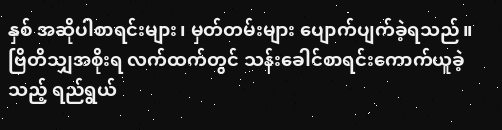နှစ် အဆိုပါစာရင်းများ၊ မှတ်တမ်းများ ပျောက်ပျက်ခဲ့ရသည်။ ဗြိတိသျှအစိုးရ လက်ထက်တွင် သန်းခေါင်စာရင်းကောက်ယူခဲ့သည့် ရည်ရွယ်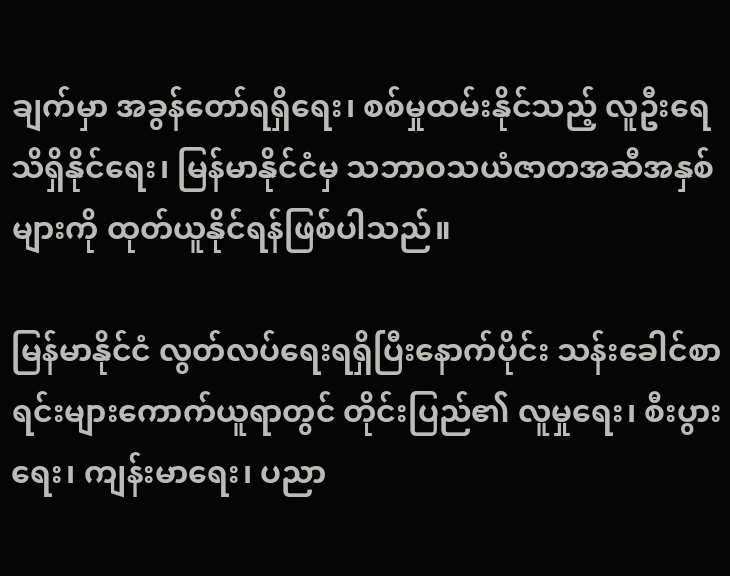ချက်မှာ အခွန်တော်ရရှိရေး၊ စစ်မှုထမ်းနိုင်သည့် လူဦးရေသိရှိနိုင်ရေး၊ မြန်မာနိုင်ငံမှ သဘာဝသယံဇာတအဆီအနှစ်များကို ထုတ်ယူနိုင်ရန်ဖြစ်ပါသည်။

မြန်မာနိုင်ငံ လွတ်လပ်ရေးရရှိပြီးနောက်ပိုင်း သန်းခေါင်စာရင်းများကောက်ယူရာတွင် တိုင်းပြည်၏ လူမှုရေး၊ စီးပွားရေး၊ ကျန်းမာရေး၊ ပညာ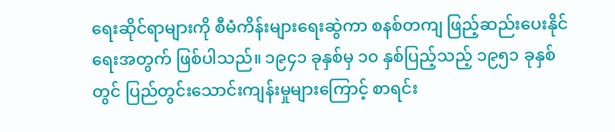ရေးဆိုင်ရာများကို စီမံကိန်းများရေးဆွဲကာ စနစ်တကျ ဖြည့်ဆည်းပေးနိုင်ရေးအတွက် ဖြစ်ပါသည်။ ၁၉၄၁ ခုနှစ်မှ ၁၀ နှစ်ပြည့်သည့် ၁၉၅၁ ခုနှစ်တွင် ပြည်တွင်းသောင်းကျန်းမှုများကြောင့် စာရင်း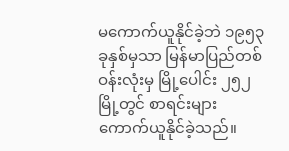မကောက်ယူနိုင်ခဲ့ဘဲ ၁၉၅၃ ခုနှစ်မှသာ မြန်မာပြည်တစ်ဝန်းလုံးမှ မြို့ပေါင်း ၂၅၂ မြို့တွင် စာရင်းများ ကောက်ယူနိုင်ခဲ့သည်။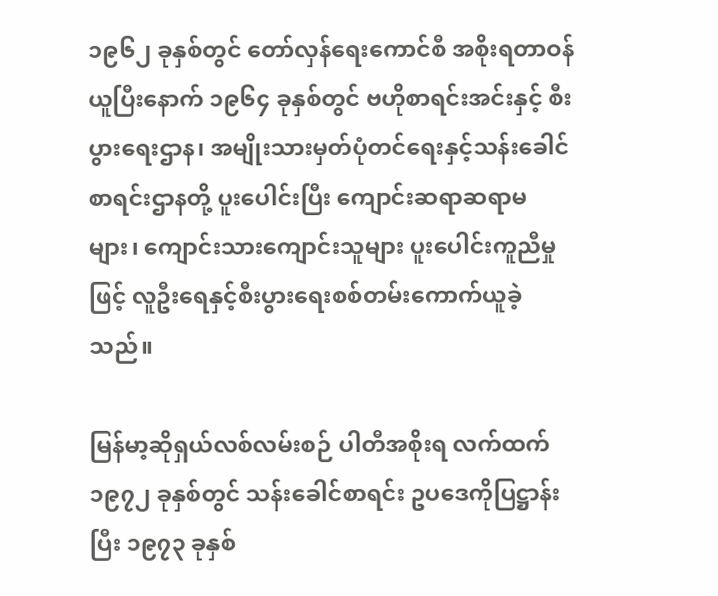၁၉၆၂ ခုနှစ်တွင် တော်လှန်ရေးကောင်စီ အစိုးရတာဝန်ယူပြီးနောက် ၁၉၆၄ ခုနှစ်တွင် ဗဟိုစာရင်းအင်းနှင့် စီးပွားရေးဌာန၊ အမျိုးသားမှတ်ပုံတင်ရေးနှင့်သန်းခေါင်စာရင်းဌာနတို့ ပူးပေါင်းပြီး ကျောင်းဆရာဆရာမများ၊ ကျောင်းသားကျောင်းသူများ ပူးပေါင်းကူညီမှုဖြင့် လူဦးရေနှင့်စီးပွားရေးစစ်တမ်းကောက်ယူခဲ့သည်။

မြန်မာ့ဆိုရှယ်လစ်လမ်းစဉ် ပါတီအစိုးရ လက်ထက် ၁၉၇၂ ခုနှစ်တွင် သန်းခေါင်စာရင်း ဥပဒေကိုပြဋ္ဌာန်းပြီး ၁၉၇၃ ခုနှစ်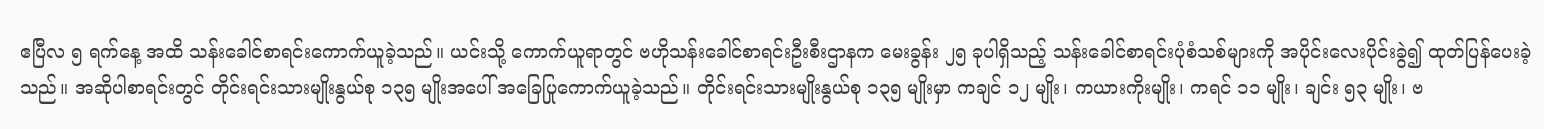ဧပြီလ ၅ ရက်နေ့ အထိ သန်းခေါင်စာရင်းကောက်ယူခဲ့သည်။ ယင်းသို့ ကောက်ယူရာတွင် ဗဟိုသန်းခေါင်စာရင်းဦးစီးဌာနက မေးခွန်း ၂၅ ခုပါရှိသည့် သန်းခေါင်စာရင်းပုံစံသစ်များကို အပိုင်းလေးပိုင်းခွဲ၍ ထုတ်ပြန်ပေးခဲ့ သည်။ အဆိုပါစာရင်းတွင် တိုင်းရင်းသားမျိုးနွယ်စု ၁၃၅ မျိုးအပေါ် အခြေပြုကောက်ယူခဲ့သည်။ တိုင်းရင်းသားမျိုးနွယ်စု ၁၃၅ မျိုးမှာ ကချင် ၁၂ မျိုး၊ ကယားကိုးမျိုး၊ ကရင် ၁၁ မျိုး၊ ချင်း ၅၃ မျိုး၊ ဗ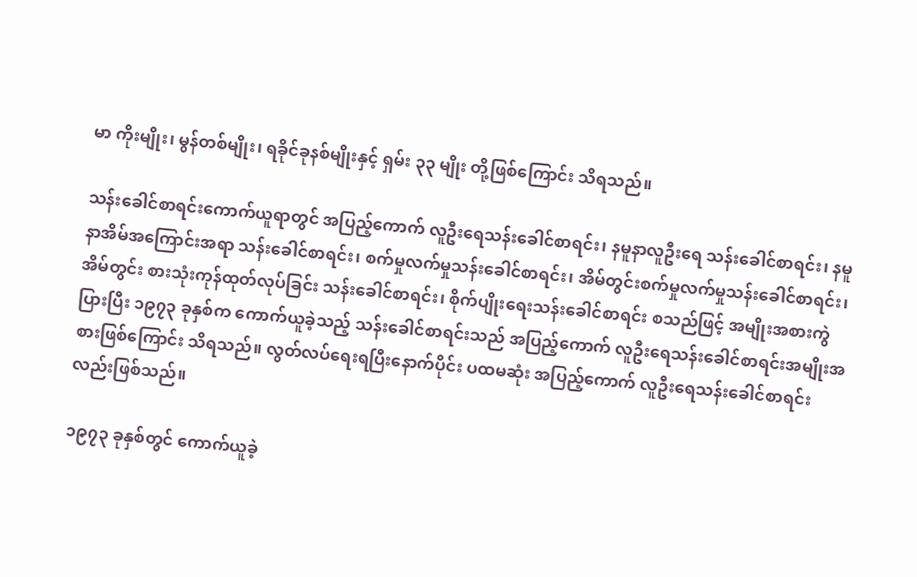မာ ကိုးမျိုး၊ မွန်တစ်မျိုး၊ ရခိုင်ခုနစ်မျိုးနှင့် ရှမ်း ၃၃ မျိုး တို့ဖြစ်ကြောင်း သိရသည်။

သန်းခေါင်စာရင်းကောက်ယူရာတွင် အပြည့်ကောက် လူဦးရေသန်းခေါင်စာရင်း၊ နမူနာလူဦးရေ သန်းခေါင်စာရင်း၊ နမူနာအိမ်အကြောင်းအရာ သန်းခေါင်စာရင်း၊ စက်မှုလက်မှုသန်းခေါင်စာရင်း၊ အိမ်တွင်းစက်မှုလက်မှုသန်းခေါင်စာရင်း၊ အိမ်တွင်း စားသုံးကုန်ထုတ်လုပ်ခြင်း သန်းခေါင်စာရင်း၊ စိုက်ပျိုးရေးသန်းခေါင်စာရင်း စသည်ဖြင့် အမျိုးအစားကွဲပြားပြီး ၁၉၇၃ ခုနှစ်က ကောက်ယူခဲ့သည့် သန်းခေါင်စာရင်းသည် အပြည့်ကောက် လူဦးရေသန်းခေါင်စာရင်းအမျိုးအစားဖြစ်ကြောင်း သိရသည်။ လွတ်လပ်ရေးရပြီးနောက်ပိုင်း ပထမဆုံး အပြည့်ကောက် လူဦးရေသန်းခေါင်စာရင်းလည်းဖြစ်သည်။

၁၉၇၃ ခုနှစ်တွင် ကောက်ယူခဲ့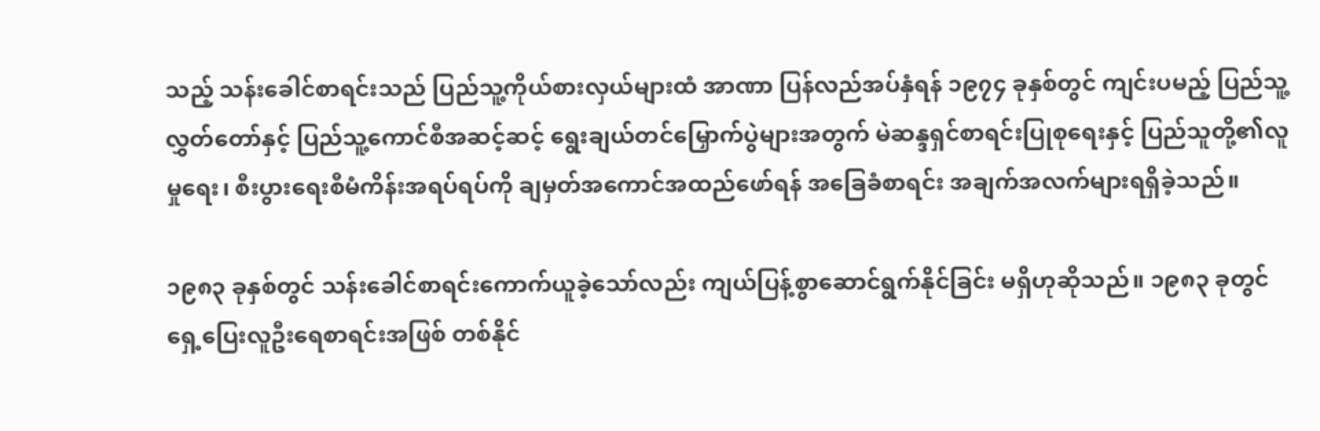သည့် သန်းခေါင်စာရင်းသည် ပြည်သူ့ကိုယ်စားလှယ်များထံ အာဏာ ပြန်လည်အပ်နှံရန် ၁၉၇၄ ခုနှစ်တွင် ကျင်းပမည့် ပြည်သူ့လွှတ်တော်နှင့် ပြည်သူ့ကောင်စီအဆင့်ဆင့် ရွေးချယ်တင်မြှောက်ပွဲများအတွက် မဲဆန္ဒရှင်စာရင်းပြုစုရေးနှင့် ပြည်သူတို့၏လူမှုရေး၊ စီးပွားရေးစီမံကိန်းအရပ်ရပ်ကို ချမှတ်အကောင်အထည်ဖော်ရန် အခြေခံစာရင်း အချက်အလက်များရရှိခဲ့သည်။

၁၉၈၃ ခုနှစ်တွင် သန်းခေါင်စာရင်းကောက်ယူခဲ့သော်လည်း ကျယ်ပြန့်စွာဆောင်ရွက်နိုင်ခြင်း မရှိဟုဆိုသည်။ ၁၉၈၃ ခုတွင် ရှေ့ပြေးလူဦးရေစာရင်းအဖြစ် တစ်နိုင်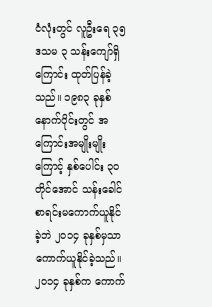ငံလုံးတွင် လူဦးရေ ၃၅ ဒသမ ၃ သန်းကျော်ရှိကြောင်း ထုတ်ပြန်ခဲ့သည်။ ၁၉၈၃ ခုနှစ် နောက်ပိုင်းတွင် အကြောင်းအမျိုးမျိုးကြောင့် နှစ်ပေါင်း ၃၀ တိုင်အောင် သန်းခေါင်စာရင်းမကောက်ယူနိုင်ခဲ့ဘဲ ၂၀၁၄ ခုနှစ်မှသာ ကောက်ယူနိုင်ခဲ့သည်။ ၂၀၁၄ ခုနှစ်က ကောက်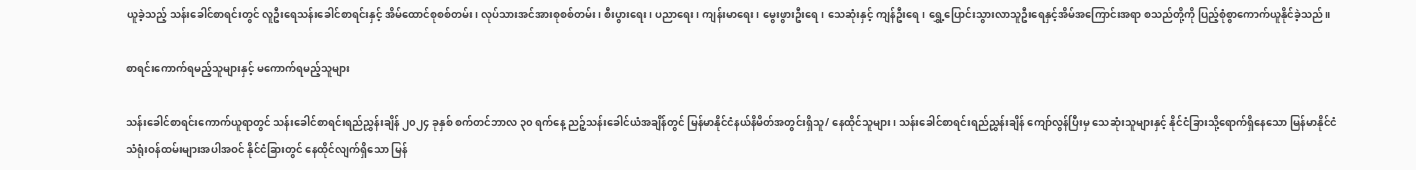ယူခဲ့သည့် သန်းခေါင်စာရင်းတွင် လူဦးရေသန်းခေါင်စာရင်းနှင့် အိမ်ထောင်စုစစ်တမ်း၊ လုပ်သားအင်အားစုစစ်တမ်း၊ စီးပွားရေး၊ ပညာရေး၊ ကျန်းမာရေး၊ မွေးဖွားဦးရေ၊ သေဆုံးနှင့် ကျန်ဦးရေ၊ ရွှေ့ပြောင်းသွားလာသူဦးရေနှင့်အိမ်အကြောင်းအရာ စသည်တို့ကို ပြည့်စုံစွာကောက်ယူနိုင်ခဲ့သည်။

စာရင်းကောက်ရမည့်သူများနှင့် မကောက်ရမည့်သူများ

သန်းခေါင်စာရင်းကောက်ယူရာတွင် သန်းခေါင်စာရင်းရည်ညွှန်းချိန် ၂၀၂၄ ခုနှစ် စက်တင်ဘာလ ၃၀ ရက်နေ့ ညဉ့်သန်းခေါင်ယံအချိန်တွင် မြန်မာနိုင်ငံနယ်နိမိတ်အတွင်းရှိသူ/ နေထိုင်သူများ၊ သန်းခေါင်စာရင်းရည်ညွှန်းချိန် ကျော်လွန်ပြီးမှ သေဆုံးသူများနှင့် နိုင်ငံခြားသို့ရောက်ရှိနေသော မြန်မာနိုင်ငံ သံရုံးဝန်ထမ်းများအပါအဝင် နိုင်ငံခြားတွင် နေထိုင်လျက်ရှိသော မြန်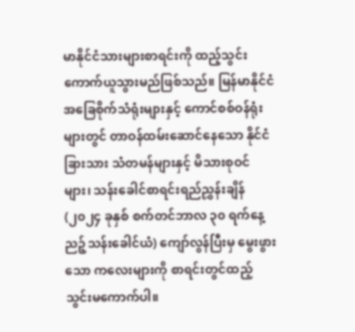မာနိုင်ငံသားများစာရင်းကို ထည့်သွင်းကောက်ယူသွားမည်ဖြစ်သည်။ မြန်မာနိုင်ငံအခြေစိုက်သံရုံးများနှင့် ကောင်စစ်ဝန်ရုံးများတွင် တာဝန်ထမ်းဆောင်နေသော နိုင်ငံခြားသား သံတမန်များနှင့် မိသားစုဝင်များ၊ သန်းခေါင်စာရင်းရည်ညွှန်းချိန် (၂၀၂၄ ခုနှစ် စက်တင်ဘာလ ၃၀ ရက်နေ့ ညဉ့်သန်းခေါင်ယံ) ကျော်လွန်ပြီးမှ မွေးဖွားသော ကလေးများကို စာရင်းတွင်ထည့်သွင်းမကောက်ပါ။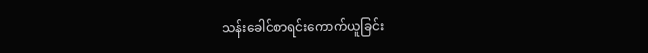သန်းခေါင်စာရင်းကောက်ယူခြင်း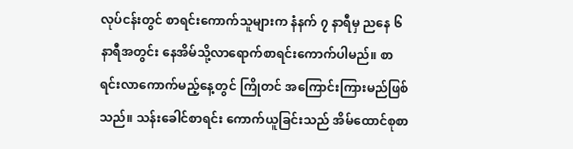လုပ်ငန်းတွင် စာရင်းကောက်သူများက နံနက် ၇ နာရီမှ ညနေ ၆ နာရီအတွင်း နေအိမ်သို့လာရောက်စာရင်းကောက်ပါမည်။ စာရင်းလာကောက်မည့်နေ့တွင် ကြိုတင် အကြောင်းကြားမည်ဖြစ်သည်။ သန်းခေါင်စာရင်း ကောက်ယူခြင်းသည် အိမ်ထောင်စုစာ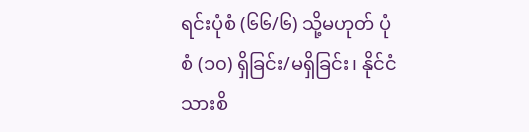ရင်းပုံစံ (၆၆/၆) သို့မဟုတ် ပုံစံ (၁၀) ရှိခြင်း/မရှိခြင်း၊ နိုင်ငံသားစိ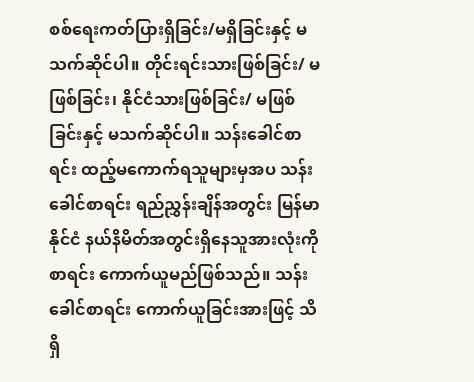စစ်ရေးကတ်ပြားရှိခြင်း/မရှိခြင်းနှင့် မသက်ဆိုင်ပါ။ တိုင်းရင်းသားဖြစ်ခြင်း/ မဖြစ်ခြင်း၊ နိုင်ငံသားဖြစ်ခြင်း/ မဖြစ်ခြင်းနှင့် မသက်ဆိုင်ပါ။ သန်းခေါင်စာရင်း ထည့်မကောက်ရသူများမှအပ သန်းခေါင်စာရင်း ရည်ညွှန်းချိန်အတွင်း မြန်မာနိုင်ငံ နယ်နိမိတ်အတွင်းရှိနေသူအားလုံးကို စာရင်း ကောက်ယူမည်ဖြစ်သည်။ သန်းခေါင်စာရင်း ကောက်ယူခြင်းအားဖြင့် သိရှိ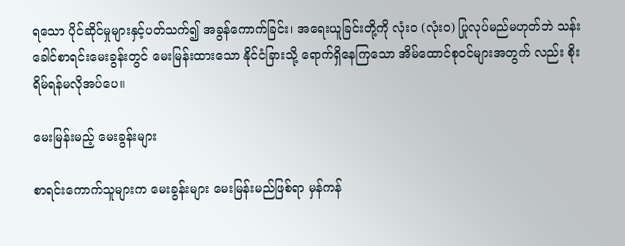ရသော ပိုင်ဆိုင်မှုများနှင့်ပတ်သက်၍ အခွန်ကောက်ခြင်း၊ အရေးယူခြင်းတို့ကို လုံးဝ (လုံးဝ) ပြုလုပ်မည်မဟုတ်ဘဲ သန်းခေါင်စာရင်းမေးခွန်းတွင် မေးမြန်းထားသော နိုင်ငံခြားသို့ ရောက်ရှိနေကြသော အိမ်ထောင်စုဝင်များအတွက် လည်း စိုးရိမ်ရန်မလိုအပ်ပေ။

မေးမြန်းမည့် မေးခွန်းများ

စာရင်းကောက်သူများက မေးခွန်းများ မေးမြန်းမည်ဖြစ်ရာ မှန်ကန်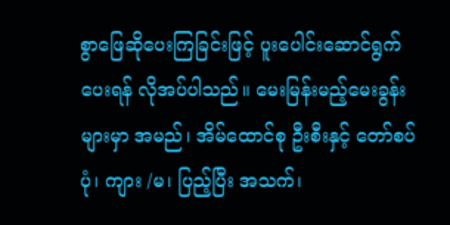စွာဖြေဆိုပေးကြခြင်းဖြင့် ပူးပေါင်းဆောင်ရွက်ပေးရန် လိုအပ်ပါသည်။ မေးမြန်းမည့်မေးခွန်းများမှာ အမည်၊ အိမ်ထောင်စု ဦးစီးနှင့် တော်စပ်ပုံ၊ ကျား /မ၊ ပြည့်ပြီး အသက်၊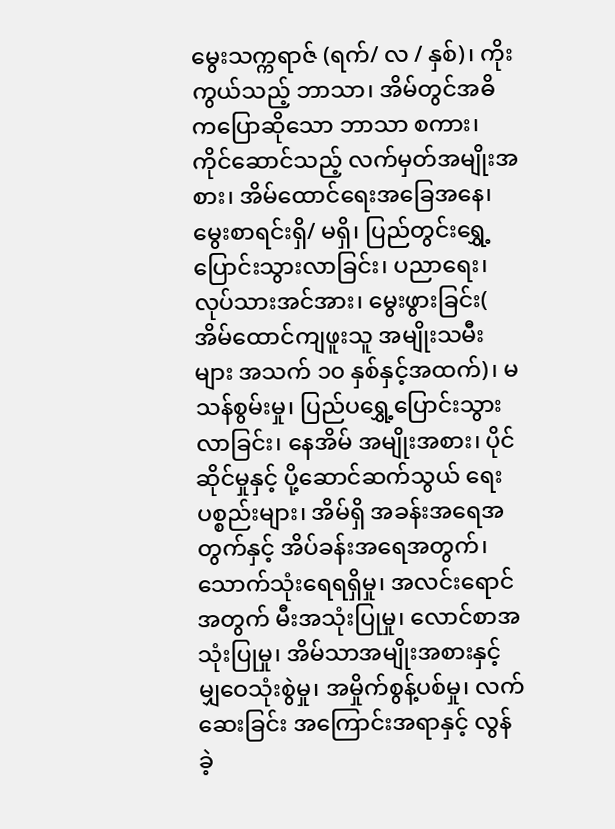မွေးသက္ကရာဇ် (ရက်/ လ / နှစ်)၊ ကိုးကွယ်သည့် ဘာသာ၊ အိမ်တွင်အဓိကပြောဆိုသော ဘာသာ စကား၊ ကိုင်ဆောင်သည့် လက်မှတ်အမျိုးအစား၊ အိမ်ထောင်ရေးအခြေအနေ၊ မွေးစာရင်းရှိ/ မရှိ၊ ပြည်တွင်းရွှေ့ပြောင်းသွားလာခြင်း၊ ပညာရေး၊ လုပ်သားအင်အား၊ မွေးဖွားခြင်း( အိမ်ထောင်ကျဖူးသူ အမျိုးသမီးများ အသက် ၁၀ နှစ်နှင့်အထက်)၊ မသန်စွမ်းမှု၊ ပြည်ပရွှေ့ပြောင်းသွားလာခြင်း၊ နေအိမ် အမျိုးအစား၊ ပိုင်ဆိုင်မှုနှင့် ပို့ဆောင်ဆက်သွယ် ရေးပစ္စည်းများ၊ အိမ်ရှိ အခန်းအရေအတွက်နှင့် အိပ်ခန်းအရေအတွက်၊ သောက်သုံးရေရရှိမှု၊ အလင်းရောင်အတွက် မီးအသုံးပြုမှု၊ လောင်စာအသုံးပြုမှု၊ အိမ်သာအမျိုးအစားနှင့် မျှဝေသုံးစွဲမှု၊ အမှိုက်စွန့်ပစ်မှု၊ လက်ဆေးခြင်း အကြောင်းအရာနှင့် လွန်ခဲ့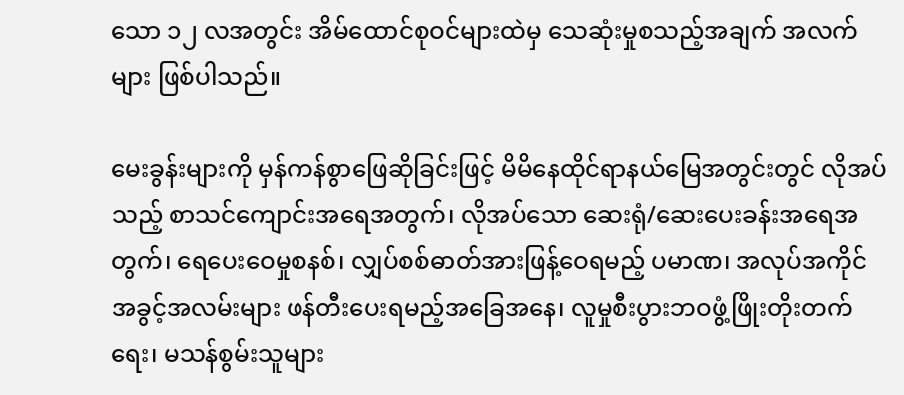သော ၁၂ လအတွင်း အိမ်ထောင်စုဝင်များထဲမှ သေဆုံးမှုစသည့်အချက် အလက်များ ဖြစ်ပါသည်။

မေးခွန်းများကို မှန်ကန်စွာဖြေဆိုခြင်းဖြင့် မိမိနေထိုင်ရာနယ်မြေအတွင်းတွင် လိုအပ်သည့် စာသင်ကျောင်းအရေအတွက်၊ လိုအပ်သော ဆေးရုံ/ဆေးပေးခန်းအရေအတွက်၊ ရေပေးဝေမှုစနစ်၊ လျှပ်စစ်ဓာတ်အားဖြန့်ဝေရမည့် ပမာဏ၊ အလုပ်အကိုင်အခွင့်အလမ်းများ ဖန်တီးပေးရမည့်အခြေအနေ၊ လူမှုစီးပွားဘဝဖွံ့ဖြိုးတိုးတက်ရေး၊ မသန်စွမ်းသူများ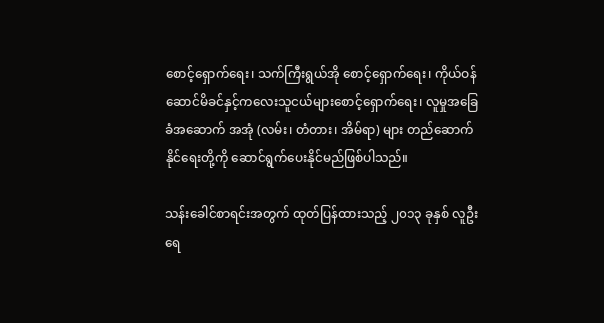စောင့်ရှောက်ရေး၊ သက်ကြီးရွယ်အို စောင့်ရှောက်ရေး၊ ကိုယ်ဝန်ဆောင်မိခင်နှင့်ကလေးသူငယ်များစောင့်ရှောက်ရေး၊ လူမှုအခြေခံအဆောက် အအုံ (လမ်း၊ တံတား၊ အိမ်ရာ) များ တည်ဆောက်နိုင်ရေးတို့ကို ဆောင်ရွက်ပေးနိုင်မည်ဖြစ်ပါသည်။

သန်းခေါင်စာရင်းအတွက် ထုတ်ပြန်ထားသည့် ၂၀၁၃ ခုနှစ် လူဦးရေ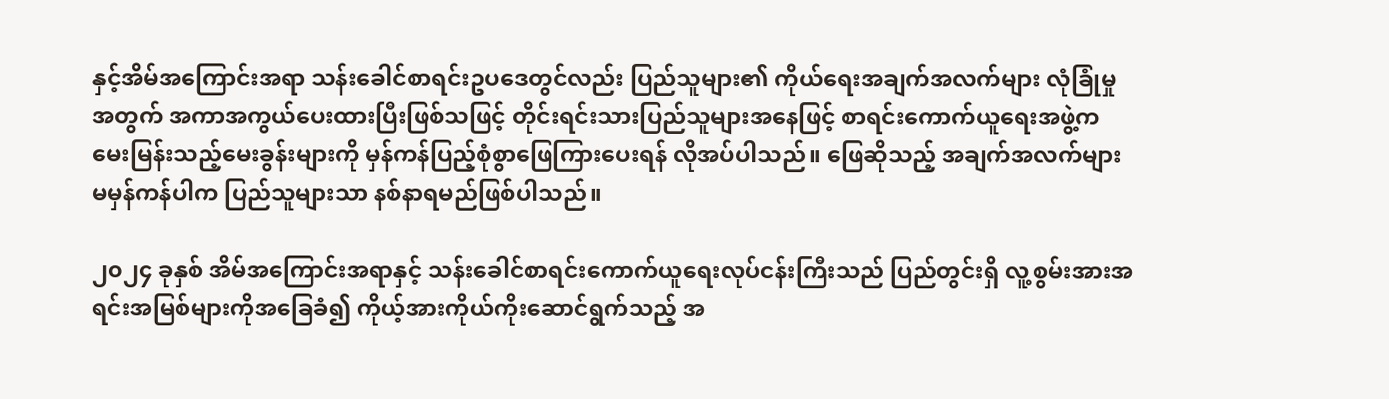နှင့်အိမ်အကြောင်းအရာ သန်းခေါင်စာရင်းဥပဒေတွင်လည်း ပြည်သူများ၏ ကိုယ်ရေးအချက်အလက်များ လုံခြုံမှုအတွက် အကာအကွယ်ပေးထားပြီးဖြစ်သဖြင့် တိုင်းရင်းသားပြည်သူများအနေဖြင့် စာရင်းကောက်ယူရေးအဖွဲ့က မေးမြန်းသည့်မေးခွန်းများကို မှန်ကန်ပြည့်စုံစွာဖြေကြားပေးရန် လိုအပ်ပါသည်။ ဖြေဆိုသည့် အချက်အလက်များ မမှန်ကန်ပါက ပြည်သူများသာ နစ်နာရမည်ဖြစ်ပါသည်။

၂၀၂၄ ခုနှစ် အိမ်အကြောင်းအရာနှင့် သန်းခေါင်စာရင်းကောက်ယူရေးလုပ်ငန်းကြီးသည် ပြည်တွင်းရှိ လူ့စွမ်းအားအရင်းအမြစ်များကိုအခြေခံ၍ ကိုယ့်အားကိုယ်ကိုးဆောင်ရွက်သည့် အ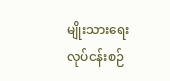မျိုးသားရေး လုပ်ငန်းစဉ်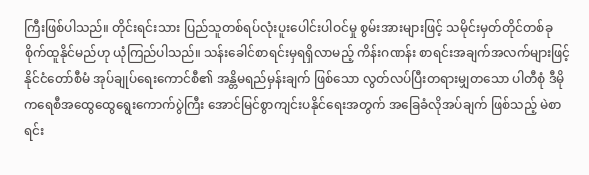ကြီးဖြစ်ပါသည်။ တိုင်းရင်းသား ပြည်သူတစ်ရပ်လုံးပူးပေါင်းပါဝင်မှု စွမ်းအားများဖြင့် သမိုင်းမှတ်တိုင်တစ်ခု စိုက်ထူနိုင်မည်ဟု ယုံကြည်ပါသည်။ သန်းခေါင်စာရင်းမှရရှိလာမည့် ကိန်းဂဏန်း စာရင်းအချက်အလက်များဖြင့် နိုင်ငံတော်စီမံ အုပ်ချုပ်ရေးကောင်စီ၏ အန္တိမရည်မှန်းချက် ဖြစ်သော လွတ်လပ်ပြီးတရားမျှတသော ပါတီစုံ ဒီမိုကရေစီအထွေထွေရွေးကောက်ပွဲကြီး အောင်မြင်စွာကျင်းပနိုင်ရေးအတွက် အခြေခံလိုအပ်ချက် ဖြစ်သည့် မဲစာရင်း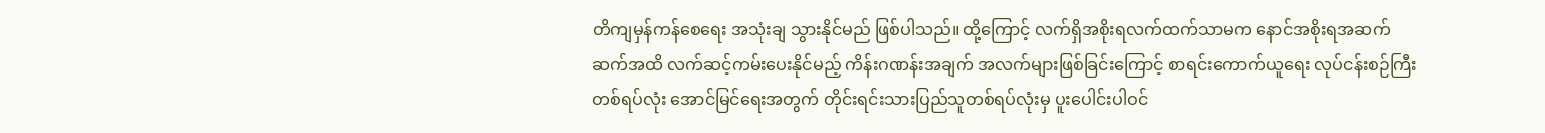တိကျမှန်ကန်စေရေး အသုံးချ သွားနိုင်မည် ဖြစ်ပါသည်။ ထို့ကြောင့် လက်ရှိအစိုးရလက်ထက်သာမက နောင်အစိုးရအဆက်ဆက်အထိ လက်ဆင့်ကမ်းပေးနိုင်မည့် ကိန်းဂဏန်းအချက် အလက်များဖြစ်ခြင်းကြောင့် စာရင်းကောက်ယူရေး လုပ်ငန်းစဉ်ကြီးတစ်ရပ်လုံး အောင်မြင်ရေးအတွက် တိုင်းရင်းသားပြည်သူတစ်ရပ်လုံးမှ ပူးပေါင်းပါဝင်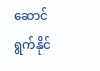ဆောင်ရွက်နိုင်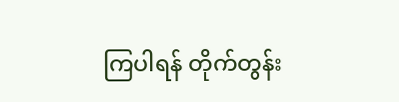ကြပါရန် တိုက်တွန်း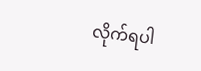လိုက်ရပါ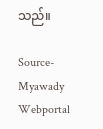သည်။

Source-Myawady Webportal